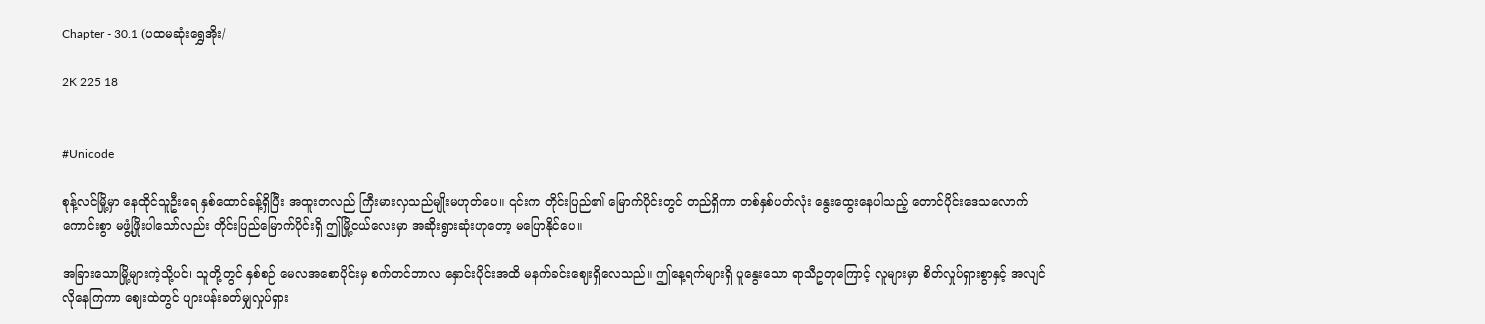Chapter - 30.1 (ပထမဆုံးရွှေအိုး/

2K 225 18


#Unicode

စုန့်လင်မြို့မှာ နေထိုင်သူဦးရေ နှစ်ထောင်ခန့်ရှိပြီး အထူးတလည် ကြီးမားလှသည်မျိုးမဟုတ်ပေ။ ၎င်းက တိုင်းပြည်၏ မြောက်ပိုင်းတွင် တည်ရှိကာ တစ်နှစ်ပတ်လုံး နွေးထွေးနေပါသည့် တောင်ပိုင်းဒေသလောက် ကောင်းစွာ မဖွံ့ဖြိုးပါသော်လည်း တိုင်းပြည်မြောက်ပိုင်းရှိ ဤမြို့ငယ်လေးမှာ အဆိုးရွားဆုံးဟုတော့ မပြောနိုင်ပေ။

အခြားသောမြို့များကဲ့သို့ပင်၊ သူတို့တွင် နှစ်စဉ် မေလအစောပိုင်းမှ စက်တင်ဘာလ နှောင်းပိုင်းအထိ မနက်ခင်းဈေးရှိလေသည်။ ဤနေ့ရက်များရှိ ပူနွေးသော ရာသီဥတုကြောင့် လူများမှာ စိတ်လှုပ်ရှားစွာနှင့် အလျင်လိုနေကြကာ ဈေးထဲတွင် ပျားပန်းခတ်မျှလှုပ်ရှား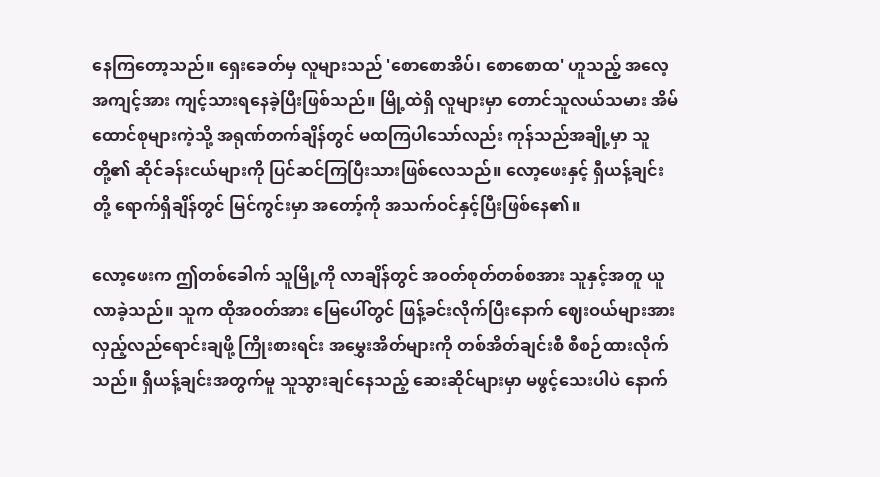နေကြတော့သည်။ ရှေးခေတ်မှ လူများသည် 'စောစောအိပ်၊ စောစောထ' ဟူသည့် အလေ့အကျင့်အား ကျင့်သားရနေခဲ့ပြီးဖြစ်သည်။ မြို့ထဲရှိ လူများမှာ တောင်သူလယ်သမား အိမ်ထောင်စုများကဲ့သို့ အရုဏ်တက်ချိန်တွင် မထကြပါသော်လည်း ကုန်သည်အချို့မှာ သူတို့၏ ဆိုင်ခန်းငယ်များကို ပြင်ဆင်ကြပြီးသားဖြစ်လေသည်။ လော့ဖေးနှင့် ရှီယန့်ချင်းတို့ ရောက်ရှိချိန်တွင် မြင်ကွင်းမှာ အတော့်ကို အသက်ဝင်နှင့်ပြီးဖြစ်နေ၏။

လော့ဖေးက ဤတစ်ခေါက် သူမြို့ကို လာချိန်တွင် အဝတ်စုတ်တစ်စအား သူနှင့်အတူ ယူလာခဲ့သည်။ သူက ထိုအဝတ်အား မြေပေါ်တွင် ဖြန့်ခင်းလိုက်ပြီးနောက် ဈေးဝယ်များအား လှည့်လည်ရောင်းချဖို့ ကြိုးစားရင်း အမွှေးအိတ်များကို တစ်အိတ်ချင်းစီ စီစဉ်ထားလိုက်သည်။ ရှီယန့်ချင်းအတွက်မူ သူသွားချင်နေသည့် ဆေးဆိုင်များမှာ မဖွင့်သေးပါပဲ နောက်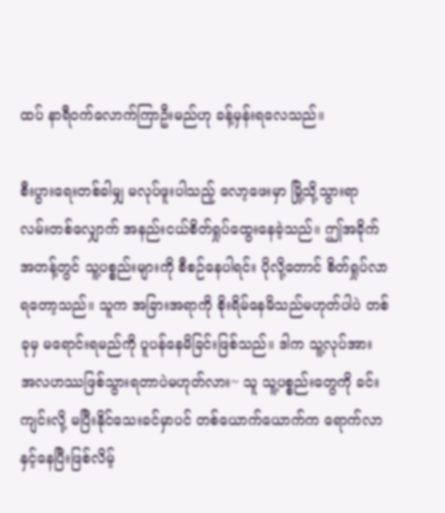ထပ် နာရီဝက်လောက်ကြာဦးမည်ဟု ခန့်မှန်းရလေသည်။

စီးပွားရေးတစ်ခါမျှ မလုပ်ဖူးပါသည့် လော့ဖေးမှာ မြို့သို့သွားရာ လမ်းတစ်လျှောက် အနည်းငယ်စိတ်ရှုပ်ထွေးနေခဲ့သည်။ ဤအခိုက်အတန့်တွင် သူ့ပစ္စည်းများကို စီစဉ်နေပါရင်း ပိုလို့တောင် စိတ်ရှုပ်လာရတော့သည်။ သူက အခြားအရာကို စိုးရိမ်နေမိသည်မဟုတ်ပါပဲ တစ်ခုမှ မရောင်းရမည်ကို ပူပန်နေမိခြင်းဖြစ်သည်။ ဒါက သူ့လုပ်အား အလဟဿဖြစ်သွားရတာပဲမဟုတ်လား~ သူ သူ့ပစ္စည်းတွေကို ခင်းကျင်းလို့ မပြီးနိုင်သေးခင်မှာပင် တစ်ယောက်ယောက်က ရောက်လာနှင့်နေပြီးဖြစ်လိမ့်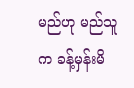မည်ဟု မည်သူက ခန့်မှန်းမိ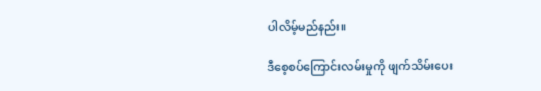ပါလိမ့်မည်နည်း။

ဒီစေ့‌စပ်ကြောင်းလမ်းမှုကို ဖျက်သိမ်းပေး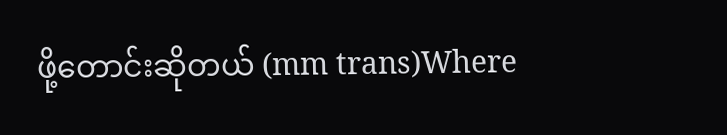ဖို့တောင်းဆိုတယ် (mm trans)Where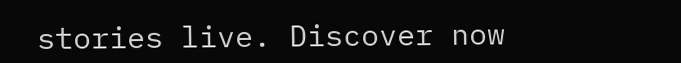stories live. Discover now